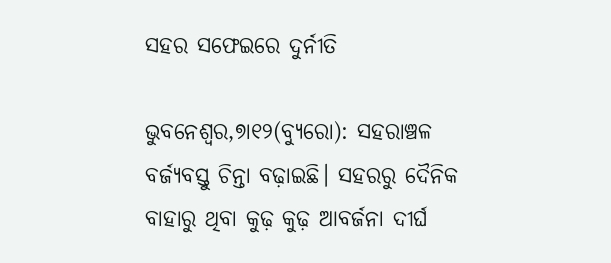ସହର ସଫେଇରେ ଦୁର୍ନୀତି

ଭୁବନେଶ୍ୱର,୭ା୧୨(ବ୍ୟୁରୋ): ସହରାଞ୍ଚଳ ବର୍ଜ୍ୟବସ୍ତୁ ଚିନ୍ତା ବଢ଼ାଇଛି। ସହରରୁ ଦୈନିକ ବାହାରୁ ଥିବା କୁଢ଼ କୁଢ଼ ଆବର୍ଜନା ଦୀର୍ଘ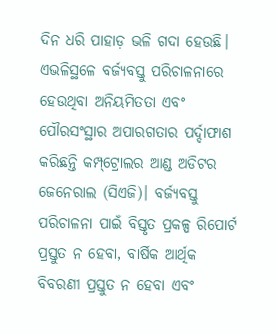ଦିନ ଧରି ପାହାଡ଼ ଭଳି ଗଦା ହେଉଛି। ଏଭଳିସ୍ଥଳେ ବର୍ଜ୍ୟବସ୍ତୁ ପରିଚାଳନାରେ ହେଉଥିବା ଅନିୟମିତତା ଏବଂ ପୌରସଂସ୍ଥାର ଅପାରଗତାର ପର୍ଦ୍ଦାଫାଶ କରିଛନ୍ତି କମ୍ପ୍‌ଟ୍ରୋଲର ଆଣ୍ଡ ଅଡିଟର ଜେନେରାଲ (ସିଏଜି)। ବର୍ଜ୍ୟବସ୍ତୁ ପରିଚାଳନା ପାଇଁ ବିସ୍ତୃତ ପ୍ରକଳ୍ପ ରିପୋର୍ଟ ପ୍ରସ୍ତୁତ ନ ହେବା, ବାର୍ଷିକ ଆର୍ଥିକ ବିବରଣୀ ପ୍ରସ୍ତୁତ ନ ହେବା ଏବଂ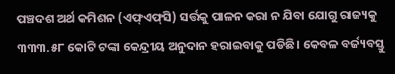ପଞ୍ଚଦଶ ଅର୍ଥ କମିଶନ (ଏଫ୍‌ଏଫ୍‌ସି) ସର୍ତ୍ତକୁ ପାଳନ କରା ନ ଯିବା ଯୋଗୁ ରାଜ୍ୟକୁ ୩୩୩.୫୮ କୋଟି ଟଙ୍କା କେନ୍ଦ୍ରୀୟ ଅନୁଦାନ ହରାଇବାକୁ ପଡିଛି। କେବଳ ବର୍ଜ୍ୟବସ୍ତୁ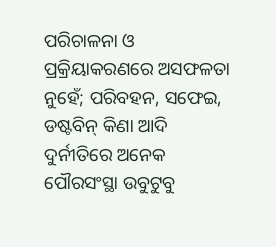ପରିଚାଳନା ଓ ପ୍ରକ୍ରିୟାକରଣରେ ଅସଫଳତା ନୁହେଁ; ପରିବହନ, ସଫେଇ, ଡଷ୍ଟବିନ୍‌ କିଣା ଆଦି ଦୁର୍ନୀତିରେ ଅନେକ ପୌରସଂସ୍ଥା ଉବୁଟୁବୁ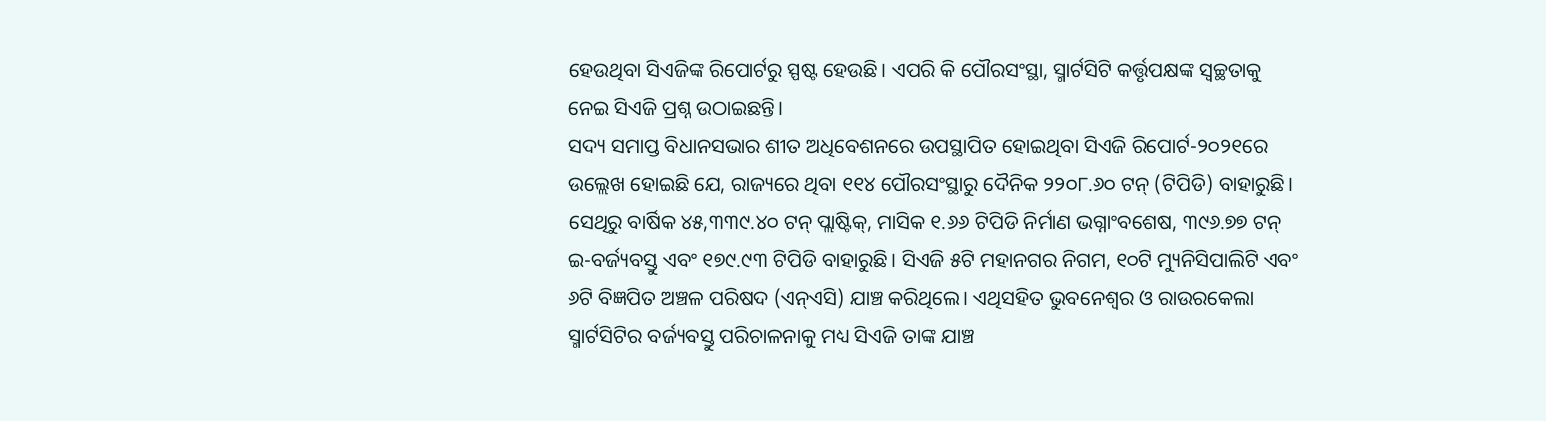ହେଉଥିବା ସିଏଜିଙ୍କ ରିପୋର୍ଟରୁ ସ୍ପଷ୍ଟ ହେଉଛି। ଏପରି କି ପୌରସଂସ୍ଥା, ସ୍ମାର୍ଟସିଟି କର୍ତ୍ତୃପକ୍ଷଙ୍କ ସ୍ବଚ୍ଛତାକୁ ନେଇ ସିଏଜି ପ୍ରଶ୍ନ ଉଠାଇଛନ୍ତି।
ସଦ୍ୟ ସମାପ୍ତ ବିଧାନସଭାର ଶୀତ ଅଧିବେଶନରେ ଉପସ୍ଥାପିତ ହୋଇଥିବା ସିଏଜି ରିପୋର୍ଟ-୨୦୨୧ରେ ଉଲ୍ଲେଖ ହୋଇଛି ଯେ, ରାଜ୍ୟରେ ଥିବା ୧୧୪ ପୌରସଂସ୍ଥାରୁ ଦୈନିକ ୨୨୦୮.୬୦ ଟନ୍‌ (ଟିପିଡି) ବାହାରୁଛି। ସେଥିରୁ ବାର୍ଷିକ ୪୫,୩୩୯.୪୦ ଟନ୍‌ ପ୍ଲାଷ୍ଟିକ୍‌, ମାସିକ ୧.୬୬ ଟିପିଡି ନିର୍ମାଣ ଭଗ୍ନାଂବଶେଷ, ୩୯୬.୭୭ ଟନ୍‌ ଇ-ବର୍ଜ୍ୟବସ୍ତୁ ଏବଂ ୧୭୯.୯୩ ଟିପିଡି ବାହାରୁଛି। ସିଏଜି ୫ଟି ମହାନଗର ନିଗମ, ୧୦ଟି ମ୍ୟୁନିସିପାଲିଟି ଏବଂ ୬ଟି ବିଜ୍ଞପିତ ଅଞ୍ଚଳ ପରିଷଦ (ଏନ୍‌ଏସି) ଯାଞ୍ଚ କରିଥିଲେ। ଏଥିସହିତ ଭୁବନେଶ୍ୱର ଓ ରାଉରକେଲା ସ୍ମାର୍ଟସିଟିର ବର୍ଜ୍ୟବସ୍ତୁ ପରିଚାଳନାକୁ ମଧ୍ୟ ସିଏଜି ତାଙ୍କ ଯାଞ୍ଚ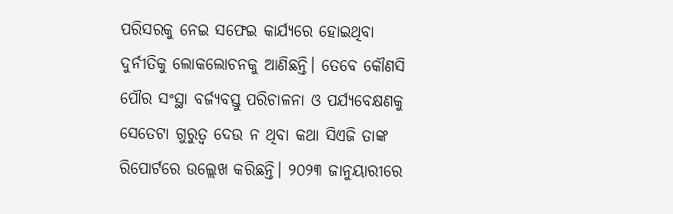ପରିସରକୁ ନେଇ ସଫେଇ କାର୍ଯ୍ୟରେ ହୋଇଥିବା ଦୁର୍ନୀତିକୁ ଲୋକଲୋଚନକୁ ଆଣିଛନ୍ତି। ତେବେ କୌଣସି ପୌର ସଂସ୍ଥା ବର୍ଜ୍ୟବସ୍ତୁ ପରିଚାଳନା ଓ ପର୍ଯ୍ୟବେକ୍ଷଣକୁ ସେତେଟା ଗୁରୁତ୍ୱ ଦେଉ ନ ଥିବା କଥା ସିଏଜି ତାଙ୍କ ରିପୋର୍ଟରେ ଉଲ୍ଲେଖ କରିଛନ୍ତି। ୨୦୨୩ ଜାନୁୟାରୀରେ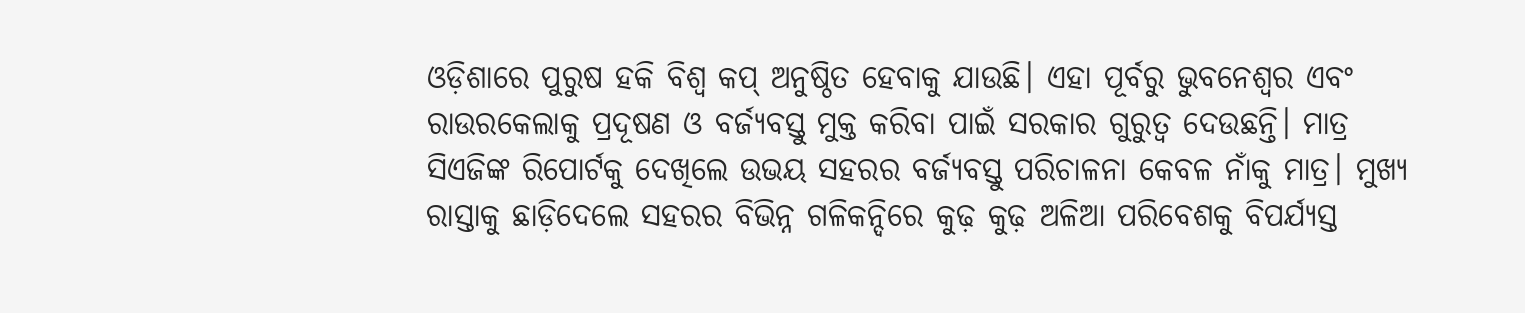ଓଡ଼ିଶାରେ ପୁରୁଷ ହକି ବିଶ୍ୱ କପ୍‌ ଅନୁଷ୍ଠିତ ହେବାକୁ ଯାଉଛି। ଏହା ପୂର୍ବରୁ ଭୁବନେଶ୍ୱର ଏବଂ ରାଉରକେଲାକୁ ପ୍ରଦୂଷଣ ଓ ବର୍ଜ୍ୟବସ୍ତୁ ମୁକ୍ତ କରିବା ପାଇଁ ସରକାର ଗୁରୁତ୍ୱ ଦେଉଛନ୍ତି। ମାତ୍ର ସିଏଜିଙ୍କ ରିପୋର୍ଟକୁ ଦେଖିଲେ ଉଭୟ ସହରର ବର୍ଜ୍ୟବସ୍ତୁ ପରିଚାଳନା କେବଳ ନାଁକୁ ମାତ୍ର। ମୁଖ୍ୟ ରାସ୍ତାକୁ ଛାଡ଼ିଦେଲେ ସହରର ବିଭିନ୍ନ ଗଳିକନ୍ଦିରେ କୁଢ଼ କୁଢ଼ ଅଳିଆ ପରିବେଶକୁ ବିପର୍ଯ୍ୟସ୍ତ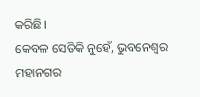କରିଛି।
କେବଳ ସେତିକି ନୁହେଁ, ଭୁବନେଶ୍ୱର ମହାନଗର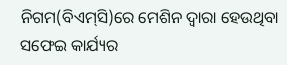ନିଗମ(ବିଏମ୍‌ସି)ରେ ମେଶିନ ଦ୍ୱାରା ହେଉଥିବା ସଫେଇ କାର୍ଯ୍ୟର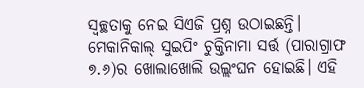ସ୍ବଚ୍ଛତାକୁ ନେଇ ସିଏଜି ପ୍ରଶ୍ନ ଉଠାଇଛନ୍ତି। ମେକାନିକାଲ୍‌ ସୁଇପିଂ ଚୁକ୍ତିନାମା ସର୍ତ୍ତ (ପାରାଗ୍ରାଫ ୭.୬)ର ଖୋଲାଖୋଲି ଉଲ୍ଲଂଘନ ହୋଇଛି। ଏହି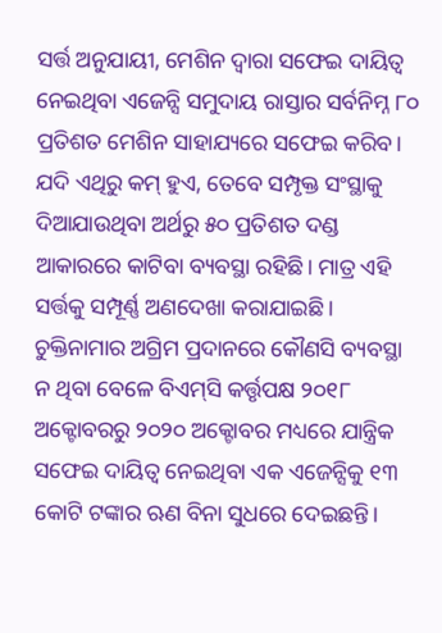ସର୍ତ୍ତ ଅନୁଯାୟୀ, ମେଶିନ ଦ୍ୱାରା ସଫେଇ ଦାୟିତ୍ୱ ନେଇଥିବା ଏଜେନ୍ସି ସମୁଦାୟ ରାସ୍ତାର ସର୍ବନିମ୍ନ ୮୦ ପ୍ରତିଶତ ମେଶିନ ସାହାଯ୍ୟରେ ସଫେଇ କରିବ। ଯଦି ଏଥିରୁ କମ୍‌ ହୁଏ, ତେବେ ସମ୍ପୃକ୍ତ ସଂସ୍ଥାକୁ ଦିଆଯାଉଥିବା ଅର୍ଥରୁ ୫୦ ପ୍ରତିଶତ ଦଣ୍ଡ ଆକାରରେ କାଟିବା ବ୍ୟବସ୍ଥା ରହିଛି। ମାତ୍ର ଏହି ସର୍ତ୍ତକୁ ସମ୍ପୂର୍ଣ୍ଣ ଅଣଦେଖା କରାଯାଇଛି। ଚୁକ୍ତିନାମାର ଅଗ୍ରିମ ପ୍ରଦାନରେ କୌଣସି ବ୍ୟବସ୍ଥା ନ ଥିବା ବେଳେ ବିଏମ୍‌ସି କର୍ତ୍ତୃପକ୍ଷ ୨୦୧୮ ଅକ୍ଟୋବରରୁ ୨୦୨୦ ଅକ୍ଟୋବର ମଧ୍ୟରେ ଯାନ୍ତ୍ରିକ ସଫେଇ ଦାୟିତ୍ୱ ନେଇଥିବା ଏକ ଏଜେନ୍ସିକୁ ୧୩ କୋଟି ଟଙ୍କାର ଋଣ ବିନା ସୁଧରେ ଦେଇଛନ୍ତି।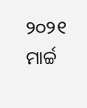୨୦୨୧ ମାର୍ଚ୍ଚ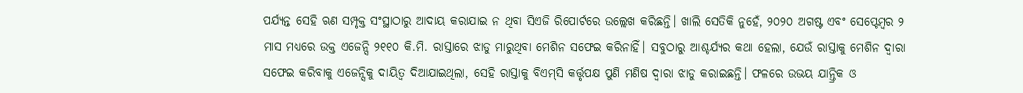ପର୍ଯ୍ୟନ୍ତ ସେହି ଋଣ ସମ୍ପୃକ୍ତ ସଂସ୍ଥାଠାରୁ ଆଦାୟ କରାଯାଇ ନ ଥିବା ସିଏଜି ରିପୋର୍ଟରେ ଉଲ୍ଲେଖ କରିଛନ୍ତି। ଖାଲି ସେତିକି ନୁହେଁ, ୨୦୨୦ ଅଗଷ୍ଟ ଏବଂ ସେପ୍ଟେମ୍ବର ୨ ମାସ ମଧ୍ୟରେ ଉକ୍ତ ଏଜେନ୍ସି ୨୧୧୦ କି.ମି. ରାସ୍ତାରେ ଝାଡୁ ମାରୁଥିବା ମେଶିନ ସଫେଇ କରିନାହିଁ। ସବୁଠାରୁ ଆଶ୍ଚର୍ଯ୍ୟର କଥା ହେଲା, ଯେଉଁ ରାସ୍ତାକୁ ମେଶିନ ଦ୍ୱାରା ସଫେଇ କରିବାକୁ ଏଜେନ୍ସିକୁ ଦାୟିତ୍ୱ ଦିଆଯାଇଥିଲା, ସେହି ରାସ୍ତାକୁ ବିଏମ୍‌ସି କର୍ତ୍ତୃପକ୍ଷ ପୁଣି ମଣିଷ ଦ୍ୱାରା ଝାଡୁ କରାଇଛନ୍ତି। ଫଳରେ ଉଭୟ ଯାନ୍ତ୍ରିକ ଓ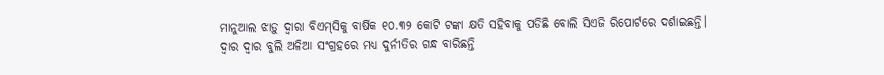ମାନୁଆଲ ଝାଡ଼ୁ ଦ୍ୱାରା ବିଏମ୍‌ସିକୁ ବାର୍ଷିକ ୧୦.୩୨ କୋଟି ଟଙ୍କା କ୍ଷତି ସହିବାକୁ ପଡିଛି ବୋଲି ସିଏଜି ରିପୋର୍ଟରେ ଦର୍ଶାଇଛନ୍ତି।
ଦ୍ୱାର ଦ୍ୱାର ବୁଲି ଅଳିଆ ସଂଗ୍ରହରେ ମଧ୍ୟ ଦୁର୍ନୀତିର ଗନ୍ଧ ବାରିଛନ୍ତି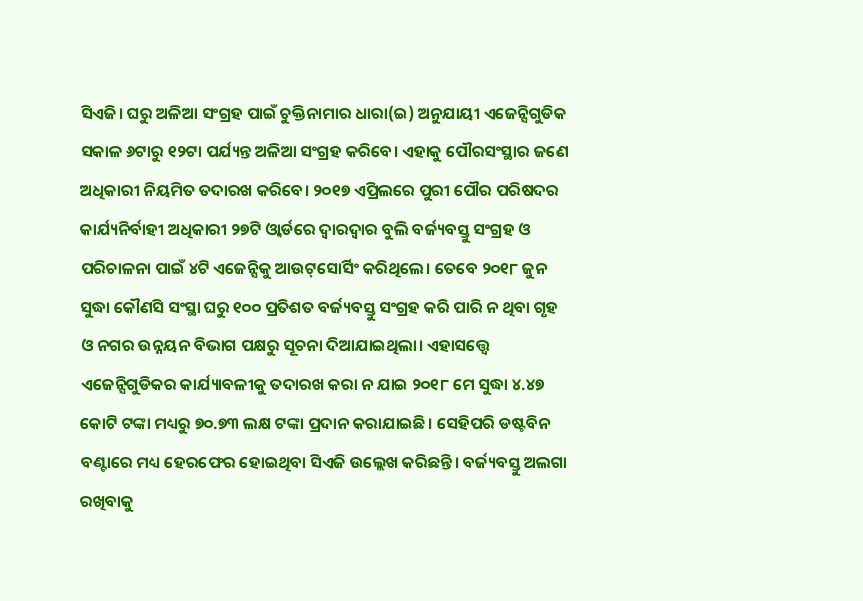ସିଏଜି। ଘରୁ ଅଳିଆ ସଂଗ୍ରହ ପାଇଁ ଚୁକ୍ତିନାମାର ଧାରା(ଇ) ଅନୁଯାୟୀ ଏଜେନ୍ସିଗୁଡିକ ସକାଳ ୬ଟାରୁ ୧୨ଟା ପର୍ଯ୍ୟନ୍ତ ଅଳିଆ ସଂଗ୍ରହ କରିବେ। ଏହାକୁ ପୌରସଂସ୍ଥାର ଜଣେ ଅଧିକାରୀ ନିୟମିତ ତଦାରଖ କରିବେ। ୨୦୧୭ ଏପ୍ରିଲରେ ପୁରୀ ପୌର ପରିଷଦର କାର୍ଯ୍ୟନିର୍ବାହୀ ଅଧିକାରୀ ୨୭ଟି ଓ୍ବାର୍ଡରେ ଦ୍ୱାରଦ୍ୱାର ବୁଲି ବର୍ଜ୍ୟବସ୍ତୁ ସଂଗ୍ରହ ଓ ପରିଚାଳନା ପାଇଁ ୪ଟି ଏଜେନ୍ସିକୁ ଆଉଟ୍‌ସୋର୍ସିଂ କରିଥିଲେ। ତେବେ ୨୦୧୮ ଜୁନ ସୁଦ୍ଧା କୌଣସି ସଂସ୍ଥା ଘରୁ ୧୦୦ ପ୍ରତିଶତ ବର୍ଜ୍ୟବସ୍ତୁ ସଂଗ୍ରହ କରି ପାରି ନ ଥିବା ଗୃହ ଓ ନଗର ଉନ୍ନୟନ ବିଭାଗ ପକ୍ଷରୁ ସୂଚନା ଦିଆଯାଇଥିଲା। ଏହାସତ୍ତ୍ୱେ ଏଜେନ୍ସିଗୁଡିକର କାର୍ଯ୍ୟାବଳୀକୁ ତଦାରଖ କରା ନ ଯାଇ ୨୦୧୮ ମେ ସୁଦ୍ଧା ୪.୪୭ କୋଟି ଟଙ୍କା ମଧ୍ୟରୁ ୭୦.୭୩ ଲକ୍ଷ ଟଙ୍କା ପ୍ରଦାନ କରାଯାଇଛି। ସେହିପରି ଡଷ୍ଟବିନ ବଣ୍ଟାରେ ମଧ୍ୟ ହେରଫେର ହୋଇଥିବା ସିଏଜି ଉଲ୍ଲେଖ କରିଛନ୍ତି। ବର୍ଜ୍ୟବସ୍ତୁ ଅଲଗା ରଖିବାକୁ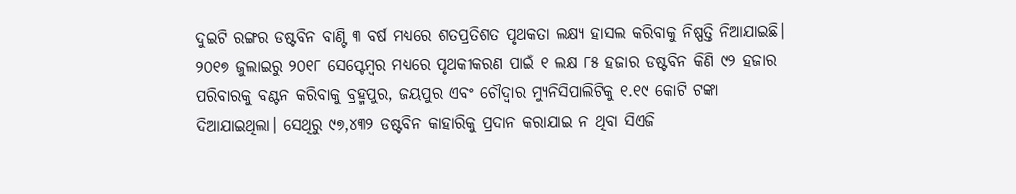ଦୁଇଟି ରଙ୍ଗର ଡଷ୍ଟବିନ ବାଣ୍ଟି ୩ ବର୍ଷ ମଧ୍ୟରେ ଶତପ୍ରତିଶତ ପୃଥକତା ଲକ୍ଷ୍ୟ ହାସଲ କରିବାକୁ ନିଷ୍ପତ୍ତି ନିଆଯାଇଛି। ୨୦୧୭ ଜୁଲାଇରୁ ୨୦୧୮ ସେପ୍ଟେମ୍ବର ମଧ୍ୟରେ ପୃଥକୀକରଣ ପାଇଁ ୧ ଲକ୍ଷ ୮୫ ହଜାର ଡଷ୍ଟବିନ କିଣି ୯୨ ହଜାର ପରିବାରକୁ ବଣ୍ଟନ କରିବାକୁ ବ୍ରହ୍ମପୁର, ଜୟପୁର ଏବଂ ଚୌଦ୍ୱାର ମ୍ୟୁନିସିପାଲିଟିକୁ ୧.୧୯ କୋଟି ଟଙ୍କା ଦିଆଯାଇଥିଲା। ସେଥିରୁ ୯୭,୪୩୨ ଡଷ୍ଟବିନ କାହାରିକୁ ପ୍ରଦାନ କରାଯାଇ ନ ଥିବା ସିଏଜି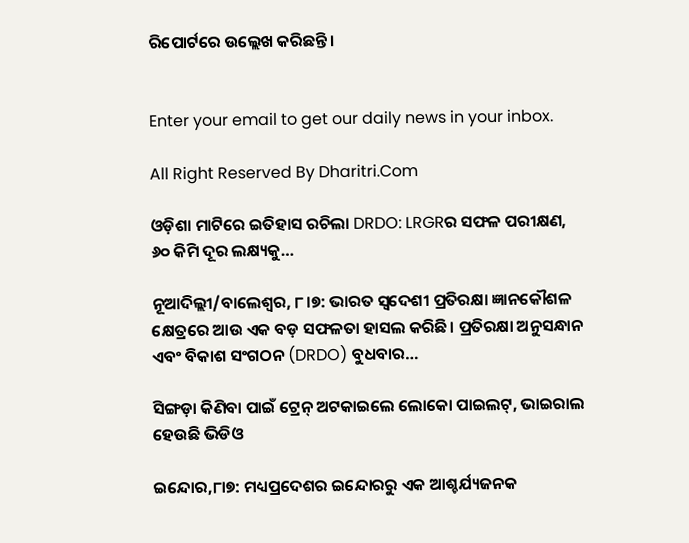ରିପୋର୍ଟରେ ଉଲ୍ଲେଖ କରିଛନ୍ତି।


Enter your email to get our daily news in your inbox.

All Right Reserved By Dharitri.Com

ଓଡ଼ିଶା ମାଟିରେ ଇତିହାସ ରଚିଲା DRDO: LRGRର ସଫଳ ପରୀକ୍ଷଣ, ୬୦ କିମି ଦୂର ଲକ୍ଷ୍ୟକୁ…

ନୂଆଦିଲ୍ଲୀ/ବାଲେଶ୍ୱର, ୮।୭: ଭାରତ ସ୍ୱଦେଶୀ ପ୍ରତିରକ୍ଷା ଜ୍ଞାନକୌଶଳ କ୍ଷେତ୍ରରେ ଆଉ ଏକ ବଡ଼ ସଫଳତା ହାସଲ କରିଛି। ପ୍ରତିରକ୍ଷା ଅନୁସନ୍ଧାନ ଏବଂ ବିକାଶ ସଂଗଠନ (DRDO) ବୁଧବାର…

ସିଙ୍ଗଡ଼ା କିଣିବା ପାଇଁ ଟ୍ରେନ୍‌ ଅଟକାଇଲେ ଲୋକୋ ପାଇଲଟ୍‌, ଭାଇରାଲ ହେଉଛି ଭିଡିଓ

ଇନ୍ଦୋର,୮ା୭: ମଧ୍ୟପ୍ରଦେଶର ଇନ୍ଦୋରରୁ ଏକ ଆଶ୍ଚର୍ଯ୍ୟଜନକ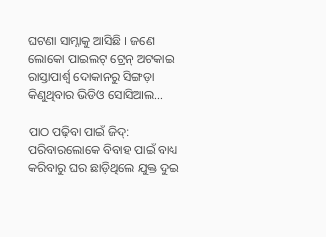ଘଟଣା ସାମ୍ନାକୁ ଆସିଛି । ଜଣେ ଲୋକୋ ପାଇଲଟ୍‌ ଟ୍ରେନ୍‌ ଅଟକାଇ ରାସ୍ତାପାର୍ଶ୍ୱ ଦୋକାନରୁ ସିଙ୍ଗଡ଼ା କିଣୁଥିବାର ଭିଡିଓ ସୋସିଆଲ…

ପାଠ ପଢ଼ିବା ପାଇଁ ଜିଦ୍: ପରିବାରଲୋକେ ବିବାହ ପାଇଁ ବାଧ୍ୟ କରିବାରୁ ଘର ଛାଡ଼ିଥିଲେ ଯୁକ୍ତ ଦୁଇ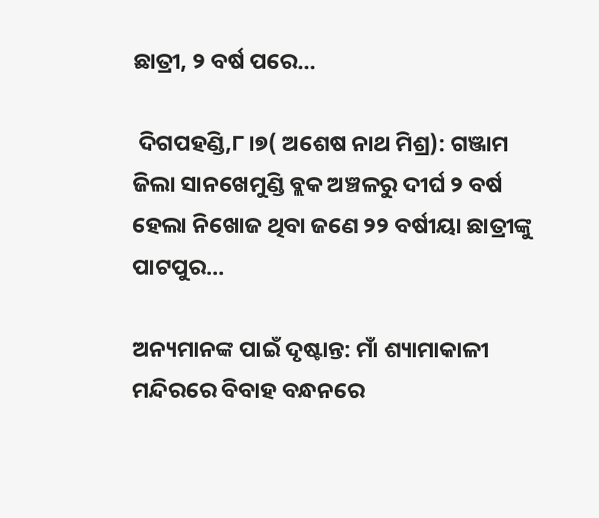ଛାତ୍ରୀ, ୨ ବର୍ଷ ପରେ…

 ଦିଗପହଣ୍ଡି,୮।୭( ଅଶେଷ ନାଥ ମିଶ୍ର): ଗଞ୍ଜାମ ଜିଲା ସାନଖେମୁଣ୍ଡି ବ୍ଲକ ଅଞ୍ଚଳରୁ ଦୀର୍ଘ ୨ ବର୍ଷ ହେଲା ନିଖୋଜ ଥିବା ଜଣେ ୨୨ ବର୍ଷୀୟା ଛାତ୍ରୀଙ୍କୁ ପାଟପୁର…

ଅନ୍ୟମାନଙ୍କ ପାଇଁ ଦୃଷ୍ଟାନ୍ତ: ମାଁ ଶ୍ୟାମାକାଳୀ ମନ୍ଦିରରେ ବିବାହ ବନ୍ଧନରେ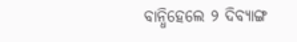ବାନ୍ଧିହେଲେ ୨ ଦିବ୍ୟାଙ୍ଗ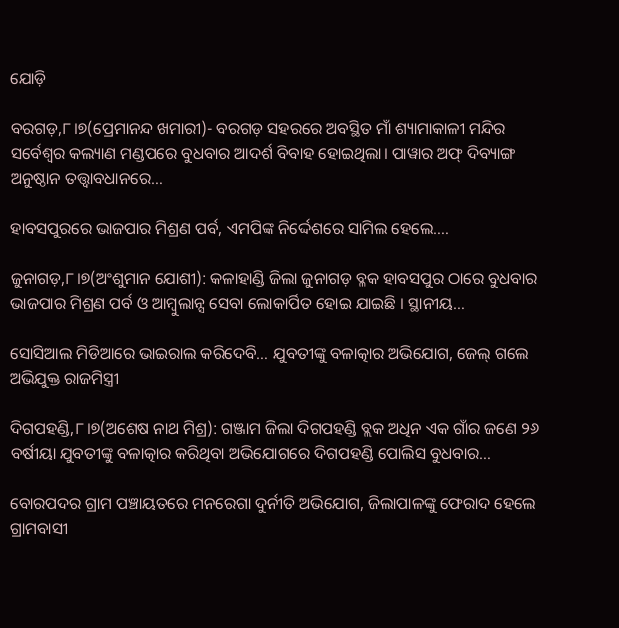ଯୋଡ଼ି

ବରଗଡ଼,୮।୭(ପ୍ରେମାନନ୍ଦ ଖମାରୀ)- ବରଗଡ଼ ସହରରେ ଅବସ୍ଥିତ ମାଁ ଶ୍ୟାମାକାଳୀ ମନ୍ଦିର ସର୍ବେଶ୍ୱର କଲ୍ୟାଣ ମଣ୍ଡପରେ ବୁଧବାର ଆଦର୍ଶ ବିବାହ ହୋଇଥିଲା। ପାୱାର ଅଫ୍‌ ଦିବ୍ୟାଙ୍ଗ ଅନୁଷ୍ଠାନ ତତ୍ତ୍ୱାବଧାନରେ…

ହାବସପୁରରେ ଭାଜପାର ମିଶ୍ରଣ ପର୍ବ, ଏମପିଙ୍କ ନିର୍ଦ୍ଦେଶରେ ସାମିଲ ହେଲେ….

ଜୁନାଗଡ଼,୮।୭(ଅଂଶୁମାନ ଯୋଶୀ): କଳାହାଣ୍ଡି ଜିଲା ଜୁନାଗଡ଼ ବ୍ଳକ ହାବସପୁର ଠାରେ ବୁଧବାର ଭାଜପାର ମିଶ୍ରଣ ପର୍ବ ଓ ଆମ୍ବୁଲାନ୍ସ ସେବା ଲୋକାର୍ପିତ ହୋଇ ଯାଇଛି । ସ୍ଥାନୀୟ…

ସୋସିଆଲ ମିଡିଆରେ ଭାଇରାଲ କରିଦେବି… ଯୁବତୀଙ୍କୁ ବଳାତ୍କାର ଅଭିଯୋଗ, ଜେଲ୍ ଗଲେ ଅଭିଯୁକ୍ତ ରାଜମିସ୍ତ୍ରୀ

ଦିଗପହଣ୍ଡି,୮।୭(ଅଶେଷ ନାଥ ମିଶ୍ର): ଗଞ୍ଜାମ ଜିଲା ଦିଗପହଣ୍ଡି ବ୍ଲକ ଅଧିନ ଏକ ଗାଁର ଜଣେ ୨୬ ବର୍ଷୀୟା ଯୁବତୀଙ୍କୁ ବଳାତ୍କାର କରିଥିବା ଅଭିଯୋଗରେ ଦିଗପହଣ୍ଡି ପୋଲିସ ବୁଧବାର…

ବୋରପଦର ଗ୍ରାମ ପଞ୍ଚାୟତରେ ମନରେଗା ଦୁର୍ନୀତି ଅଭିଯୋଗ, ଜିଲାପାଳଙ୍କୁ ଫେରାଦ ହେଲେ ଗ୍ରାମବାସୀ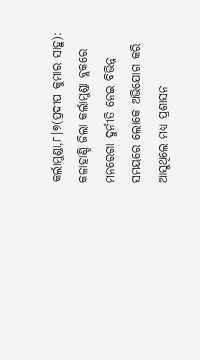କର୍ଲାମୁଣ୍ଡା,୮।୭(ପ୍ରଦୀପ କୁମାର ସାହୁ): କଳାହାଣ୍ଡି ଜିଲା କର୍ଲାମୁଣ୍ଡା ବ୍ଲକରେ ମନରେଗା ଦୁର୍ନୀତି ନେଇ ବିଭିନ୍ନ ସମୟରେ ଲୋକେ ଅଭିଯୋଗ କରି ଆସୁଥିଲେ ମଧ୍ୟ ପ୍ରଶାସନ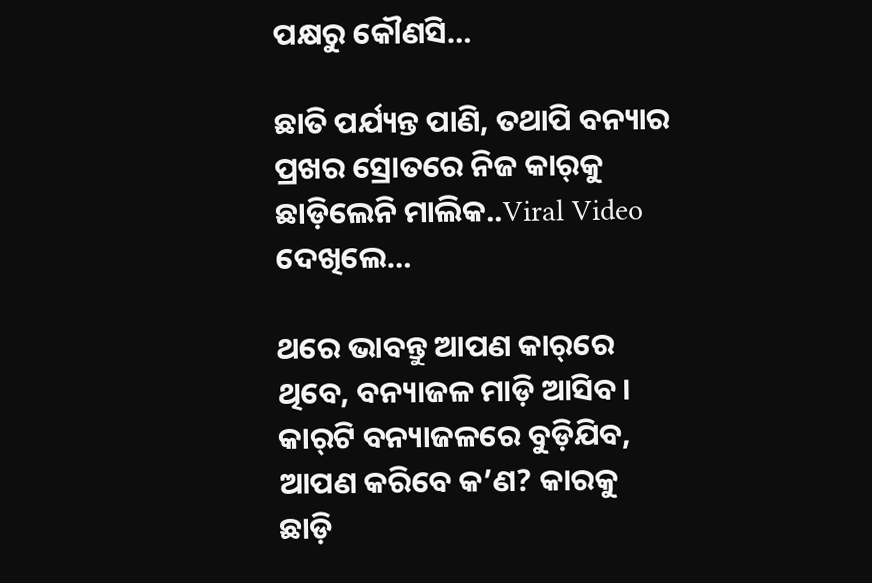ପକ୍ଷରୁ କୌଣସି…

ଛାତି ପର୍ଯ୍ୟନ୍ତ ପାଣି, ତଥାପି ବନ୍ୟାର ପ୍ରଖର ସ୍ରୋତରେ ନିଜ କାର୍‌କୁ ଛାଡ଼ିଲେନି ମାଲିକ..Viral Video ଦେଖିଲେ…

ଥରେ ଭାବନ୍ତୁ ଆପଣ କାର୍‌ରେ ଥିବେ, ବନ୍ୟାଜଳ ମାଡ଼ି ଆସିବ। କାର୍‌ଟି ବନ୍ୟାଜଳରେ ବୁଡ଼ିଯିବ, ଆପଣ କରିବେ କ’ଣ? କାରକୁ ଛାଡ଼ି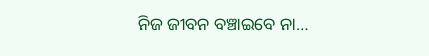ନିଜ ଜୀବନ ବଞ୍ଚାଇବେ ନା…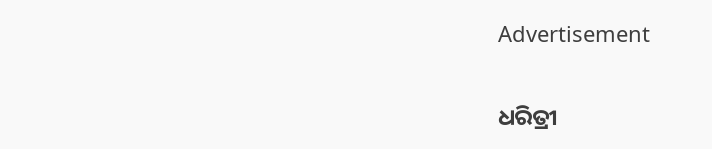Advertisement

ଧରିତ୍ରୀ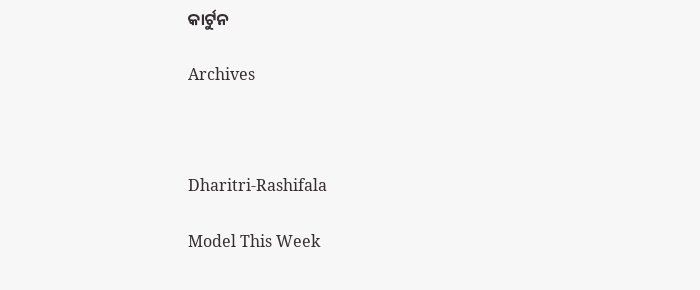କାର୍ଟୁନ

Archives



Dharitri-Rashifala

Model This Week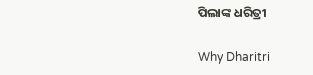ପିଲାଙ୍କ ଧରିତ୍ରୀ

Why Dharitri